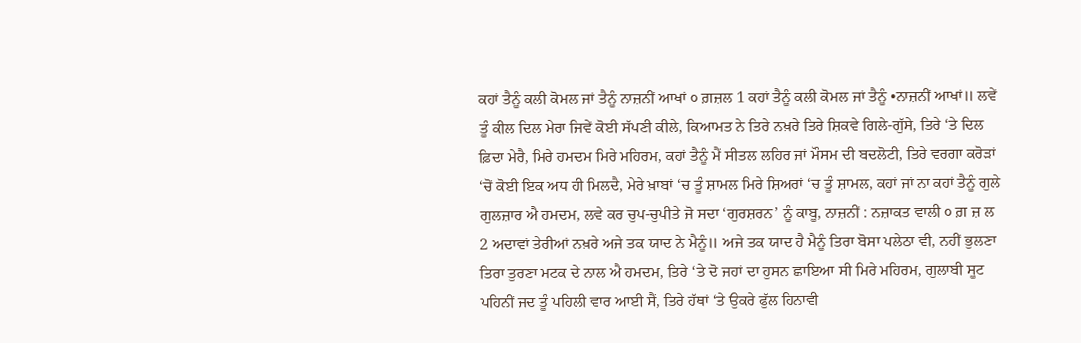ਕਹਾਂ ਤੈਨੂੰ ਕਲੀ ਕੋਮਲ ਜਾਂ ਤੈਨੂੰ ਨਾਜ਼ਨੀਂ ਆਖਾਂ ੦ ਗ਼ਜ਼ਲ 1 ਕਹਾਂ ਤੈਨੂੰ ਕਲੀ ਕੋਮਲ ਜਾਂ ਤੈਨੂੰ •ਨਾਜ਼ਨੀਂ ਆਖਾਂ॥ ਲਵੇਂ ਤੂੰ ਕੀਲ ਦਿਲ ਮੇਰਾ ਜਿਵੇਂ ਕੋਈ ਸੱਪਣੀ ਕੀਲੇ, ਕਿਆਮਤ ਨੇ ਤਿਰੇ ਨਖ਼ਰੇ ਤਿਰੇ ਸ਼ਿਕਵੇ ਗਿਲੇ-ਗੁੱਸੇ, ਤਿਰੇ ‘ਤੇ ਦਿਲ ਫ਼ਿਦਾ ਮੇਰੈ, ਮਿਰੇ ਹਮਦਮ ਮਿਰੇ ਮਹਿਰਮ, ਕਹਾਂ ਤੈਨੂੰ ਮੈਂ ਸੀਤਲ ਲਹਿਰ ਜਾਂ ਮੌਸਮ ਦੀ ਬਦਲੋਟੀ, ਤਿਰੇ ਵਰਗਾ ਕਰੋੜਾਂ ‘ਚੋਂ ਕੋਈ ਇਕ ਅਧ ਹੀ ਮਿਲਦੈ, ਮੇਰੇ ਖ਼ਾਬਾਂ ‘ਚ ਤੂੰ ਸ਼ਾਮਲ ਮਿਰੇ ਸ਼ਿਅਰਾਂ ‘ਚ ਤੂੰ ਸ਼ਾਮਲ, ਕਹਾਂ ਜਾਂ ਨਾ ਕਹਾਂ ਤੈਨੂੰ ਗੁਲੇ ਗੁਲਜ਼ਾਰ ਐ ਹਮਦਮ, ਲਵੇ ਕਰ ਚੁਪ-ਚੁਪੀਤੇ ਜੋ ਸਦਾ ‘ਗੁਰਸ਼ਰਨ’ ਨੂੰ ਕਾਬੂ, ਨਾਜ਼ਨੀਂ : ਨਜ਼ਾਕਤ ਵਾਲੀ ੦ ਗ਼ ਜ਼ ਲ 2 ਅਦਾਵਾਂ ਤੇਰੀਆਂ ਨਖ਼ਰੇ ਅਜੇ ਤਕ ਯਾਦ ਨੇ ਮੈਨੂੰ॥ ਅਜੇ ਤਕ ਯਾਦ ਹੈ ਮੈਨੂੰ ਤਿਰਾ ਬੋਸਾ ਪਲੇਠਾ ਵੀ, ਨਹੀਂ ਭੁਲਣਾ ਤਿਰਾ ਤੁਰਣਾ ਮਟਕ ਦੇ ਨਾਲ ਐ ਹਮਦਮ, ਤਿਰੇ ‘ਤੇ ਦੋ ਜਹਾਂ ਦਾ ਹੁਸਨ ਛਾਇਆ ਸੀ ਮਿਰੇ ਮਹਿਰਮ, ਗੁਲਾਬੀ ਸੂਟ ਪਹਿਨੀਂ ਜਦ ਤੂੰ ਪਹਿਲੀ ਵਾਰ ਆਈ ਸੈਂ, ਤਿਰੇ ਹੱਥਾਂ ‘ਤੇ ਉਕਰੇ ਫੁੱਲ ਹਿਨਾਵੀ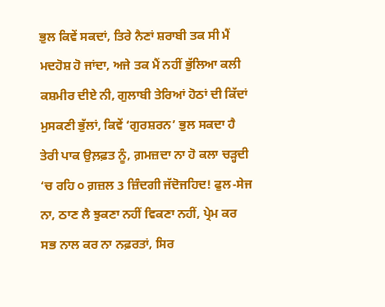ਭੁਲ ਕਿਵੇਂ ਸਕਦਾਂ, ਤਿਰੇ ਨੈਣਾਂ ਸ਼ਰਾਬੀ ਤਕ ਸੀ ਮੈਂ ਮਦਹੋਸ਼ ਹੋ ਜਾਂਦਾ, ਅਜੇ ਤਕ ਮੈਂ ਨਹੀਂ ਭੁੱਲਿਆ ਕਲੀ ਕਸ਼ਮੀਰ ਦੀਏ ਨੀ, ਗੁਲਾਬੀ ਤੇਰਿਆਂ ਹੋਠਾਂ ਦੀ ਕਿੱਦਾਂ ਮੁਸਕਣੀ ਭੁੱਲਾਂ, ਕਿਵੇਂ ‘ਗੁਰਸ਼ਰਨ’ ਭੁਲ ਸਕਦਾ ਹੈ ਤੇਰੀ ਪਾਕ ਉਲ਼ਫ਼ਤ ਨੂੰ, ਗ਼ਮਜ਼ਦਾ ਨਾ ਹੋ ਕਲਾ ਚੜ੍ਹਦੀ ‘ਚ ਰਹਿ ੦ ਗ਼ਜ਼ਲ 3 ਜ਼ਿੰਦਗੀ ਜੱਦੋਜਹਿਦ! ਫੁਲ-ਸੇਜ ਨਾ, ਠਾਣ ਲੈ ਝੁਕਣਾ ਨਹੀਂ ਵਿਕਣਾ ਨਹੀਂ, ਪ੍ਰੇਮ ਕਰ ਸਭ ਨਾਲ ਕਰ ਨਾ ਨਫ਼ਰਤਾਂ, ਸਿਰ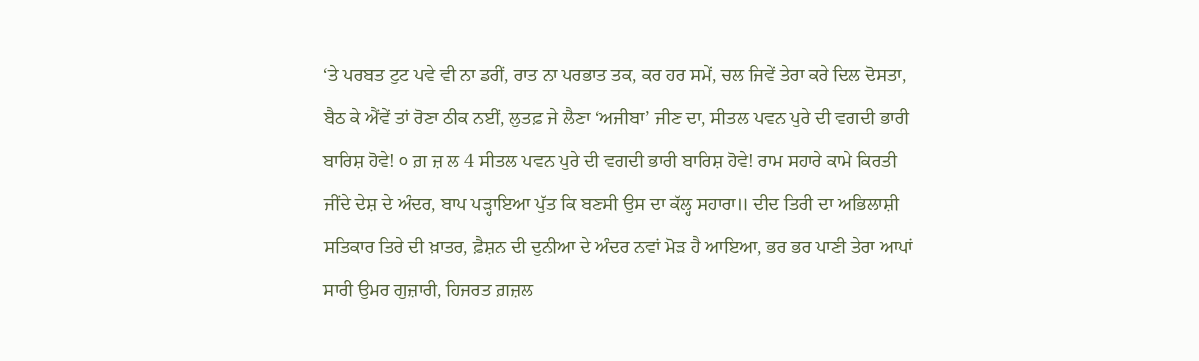‘ਤੇ ਪਰਬਤ ਟੁਟ ਪਵੇ ਵੀ ਨਾ ਡਰੀਂ, ਰਾਤ ਨਾ ਪਰਭਾਤ ਤਕ, ਕਰ ਹਰ ਸਮੇਂ, ਚਲ ਜਿਵੇਂ ਤੇਰਾ ਕਰੇ ਦਿਲ ਦੋਸਤਾ, ਬੈਠ ਕੇ ਐਂਵੇਂ ਤਾਂ ਰੋਣਾ ਠੀਕ ਨਈਂ, ਲੁਤਫ਼ ਜੇ ਲੈਣਾ ‘ਅਜੀਬਾ’ ਜੀਣ ਦਾ, ਸੀਤਲ ਪਵਨ ਪੁਰੇ ਦੀ ਵਗਦੀ ਭਾਰੀ ਬਾਰਿਸ਼ ਹੋਵੇ! ੦ ਗ਼ ਜ਼ ਲ 4 ਸੀਤਲ ਪਵਨ ਪੁਰੇ ਦੀ ਵਗਦੀ ਭਾਰੀ ਬਾਰਿਸ਼ ਹੋਵੇ! ਰਾਮ ਸਹਾਰੇ ਕਾਮੇ ਕਿਰਤੀ ਜੀਂਦੇ ਦੇਸ਼ ਦੇ ਅੰਦਰ, ਬਾਪ ਪੜ੍ਹਾਇਆ ਪੁੱਤ ਕਿ ਬਣਸੀ ਉਸ ਦਾ ਕੱਲ੍ਹ ਸਹਾਰਾ॥ ਦੀਦ ਤਿਰੀ ਦਾ ਅਭਿਲਾਸ਼ੀ ਸਤਿਕਾਰ ਤਿਰੇ ਦੀ ਖ਼ਾਤਰ, ਫ਼ੈਸ਼ਨ ਦੀ ਦੁਨੀਆ ਦੇ ਅੰਦਰ ਨਵਾਂ ਮੋੜ ਹੈ ਆਇਆ, ਭਰ ਭਰ ਪਾਣੀ ਤੇਰਾ ਆਪਾਂ ਸਾਰੀ ਉਮਰ ਗੁਜ਼ਾਰੀ, ਹਿਜਰਤ ਗ਼ਜ਼ਲ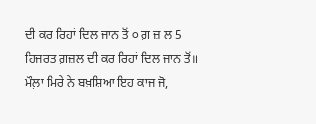ਦੀ ਕਰ ਰਿਹਾਂ ਦਿਲ ਜਾਨ ਤੋਂ ੦ ਗ਼ ਜ਼ ਲ 5 ਹਿਜਰਤ ਗ਼ਜ਼ਲ ਦੀ ਕਰ ਰਿਹਾਂ ਦਿਲ ਜਾਨ ਤੋਂ॥ ਮੌਲ਼ਾ ਮਿਰੇ ਨੇ ਬਖ਼ਸ਼ਿਆ ਇਹ ਕਾਜ ਜੋ,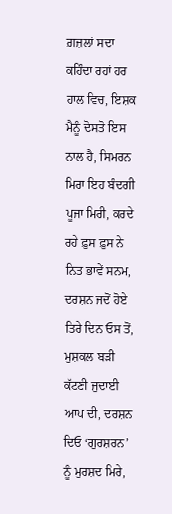ਗ਼ਜ਼ਲਾਂ ਸਦਾ ਕਹਿੰਦਾ ਰਹਾਂ ਹਰ ਹਾਲ ਵਿਚ, ਇਸ਼ਕ ਮੈਨੂੰ ਦੋਸਤੋ ਇਸ ਨਾਲ ਹੈ, ਸਿਮਰਨ ਮਿਰਾ ਇਹ ਬੰਦਗੀ ਪੂਜਾ ਮਿਰੀ, ਕਰਦੇ ਰਹੇ ਫ਼ੁਸ ਫ਼ੁਸ ਨੇ ਨਿਤ ਭਾਵੇਂ ਸਨਮ, ਦਰਸ਼ਨ ਜਦੋਂ ਹੋਏ ਤਿਰੇ ਦਿਨ ਓਸ ਤੋਂ, ਮੁਸ਼ਕਲ ਬੜੀ ਕੱਟਣੀ ਜੁਦਾਈ ਆਪ ਦੀ, ਦਰਸ਼ਨ ਦਿਓ ‘ਗੁਰਸ਼ਰਨ’ ਨੂੰ ਮੁਰਸ਼ਦ ਮਿਰੇ,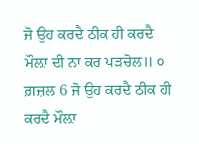ਜੋ ਉਹ ਕਰਦੈ ਠੀਕ ਹੀ ਕਰਦੈ ਮੌਲ਼ਾ ਦੀ ਨਾ ਕਰ ਪੜਚੋਲ॥ ੦ ਗ਼ਜ਼ਲ 6 ਜੋ ਉਹ ਕਰਦੈ ਠੀਕ ਹੀ ਕਰਦੈ ਮੌਲ਼ਾ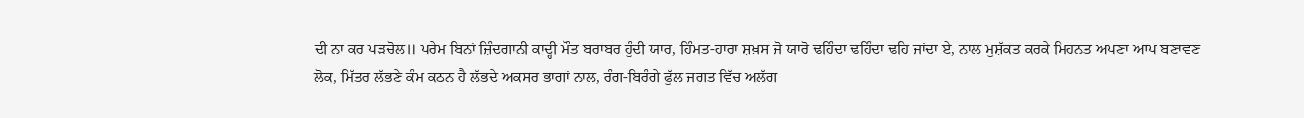ਦੀ ਨਾ ਕਰ ਪੜਚੋਲ॥ ਪਰੇਮ ਬਿਨਾਂ ਜ਼ਿੰਦਗਾਨੀ ਕਾਦ੍ਹੀ ਮੌਤ ਬਰਾਬਰ ਹੁੰਦੀ ਯਾਰ, ਹਿੰਮਤ-ਹਾਰਾ ਸ਼ਖ਼ਸ ਜੋ ਯਾਰੋ ਢਹਿੰਦਾ ਢਹਿੰਦਾ ਢਹਿ ਜਾਂਦਾ ਏ, ਨਾਲ ਮੁਸ਼ੱਕਤ ਕਰਕੇ ਮਿਹਨਤ ਅਪਣਾ ਆਪ ਬਣਾਵਣ ਲੋਕ, ਮਿੱਤਰ ਲੱਭਣੇ ਕੰਮ ਕਠਨ ਹੈ ਲੱਭਦੇ ਅਕਸਰ ਭਾਗਾਂ ਨਾਲ, ਰੰਗ-ਬਿਰੰਗੇ ਫੁੱਲ ਜਗਤ ਵਿੱਚ ਅਲੱਗ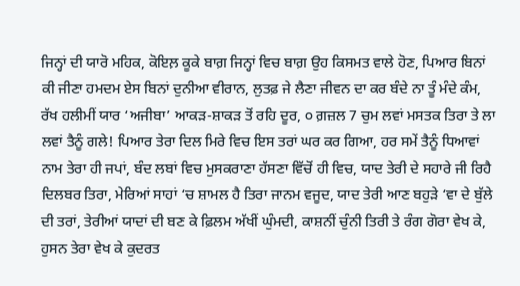ਜਿਨ੍ਹਾਂ ਦੀ ਯਾਰੋ ਮਹਿਕ, ਕੋਇਲ਼ ਕੂਕੇ ਬਾਗ਼ ਜਿਨ੍ਹਾਂ ਵਿਚ ਬਾਗ਼ ਉਹ ਕਿਸਮਤ ਵਾਲੇ ਹੋਣ, ਪਿਆਰ ਬਿਨਾਂ ਕੀ ਜੀਣਾ ਹਮਦਮ ਏਸ ਬਿਨਾਂ ਦੁਨੀਆ ਵੀਰਾਨ, ਲੁਤਫ਼ ਜੇ ਲੈਣਾ ਜੀਵਨ ਦਾ ਕਰ ਬੰਦੇ ਨਾ ਤੂੰ ਮੰਦੇ ਕੰਮ, ਰੱਖ ਹਲੀਮੀਂ ਯਾਰ ‘ਅਜੀਬਾ’ ਆਕੜ-ਸ਼ਾਕੜ ਤੋਂ ਰਹਿ ਦੂਰ, ੦ ਗ਼ਜ਼ਲ 7 ਚੁਮ ਲਵਾਂ ਮਸਤਕ ਤਿਰਾ ਤੇ ਲਾ ਲਵਾਂ ਤੈਨੂੰ ਗਲੇ! ਪਿਆਰ ਤੇਰਾ ਦਿਲ ਮਿਰੇ ਵਿਚ ਇਸ ਤਰਾਂ ਘਰ ਕਰ ਗਿਆ, ਹਰ ਸਮੇਂ ਤੈਨੂੰ ਧਿਆਵਾਂ ਨਾਮ ਤੇਰਾ ਹੀ ਜਪਾਂ, ਬੰਦ ਲਬਾਂ ਵਿਚ ਮੁਸਕਰਾਣਾ ਹੱਸਣਾ ਵਿੱਚੋਂ ਹੀ ਵਿਚ, ਯਾਦ ਤੇਰੀ ਦੇ ਸਹਾਰੇ ਜੀ ਰਿਹੈ ਦਿਲਬਰ ਤਿਰਾ, ਮੇਰਿਆਂ ਸਾਹਾਂ ‘ਚ ਸ਼ਾਮਲ ਹੈ ਤਿਰਾ ਜਾਨਮ ਵਜੂਦ, ਯਾਦ ਤੇਰੀ ਆਣ ਬਹੁੜੇ ‘ਵਾ ਦੇ ਬੁੱਲੇ ਦੀ ਤਰਾਂ, ਤੇਰੀਆਂ ਯਾਦਾਂ ਦੀ ਬਣ ਕੇ ਫ਼ਿਲਮ ਅੱਖੀਂ ਘੁੰਮਦੀ, ਕਾਸ਼ਨੀਂ ਚੁੰਨੀ ਤਿਰੀ ਤੇ ਰੰਗ ਗੋਰਾ ਵੇਖ ਕੇ, ਹੁਸਨ ਤੇਰਾ ਵੇਖ ਕੇ ਕੁਦਰਤ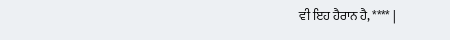ਵੀ ਇਹ ਹੈਰਾਨ ਹੈ, **** |